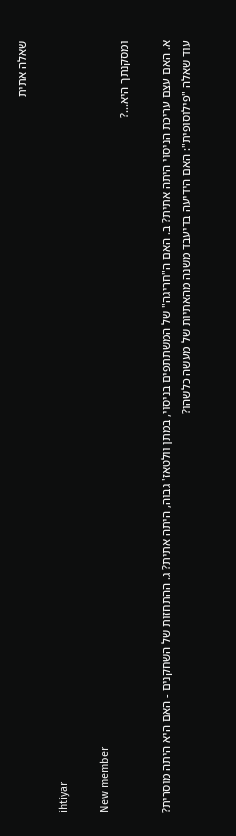שאלה אתית

ihtiyar

New member
ומסקנתך היא...?

א. האם עצם עריכת הניסוי היתה אתית? ב. האם ה"חריגה" של המשתתפים בניסוי, במתן וולטאז' גבוה, היתה אתית? ג. ההתחזות של השחקנים - האם היא היתה מוסרית? עוד שאלה "פילוסופית": האם הידיעה בדיעבד משנה מהאתיות של מעשה כלשהו?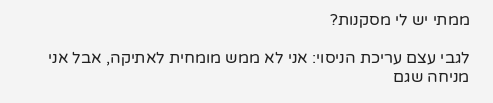ממתי יש לי מסקנות?

לגבי עצם עריכת הניסוי: אני לא ממש מומחית לאתיקה, אבל אני מניחה שגם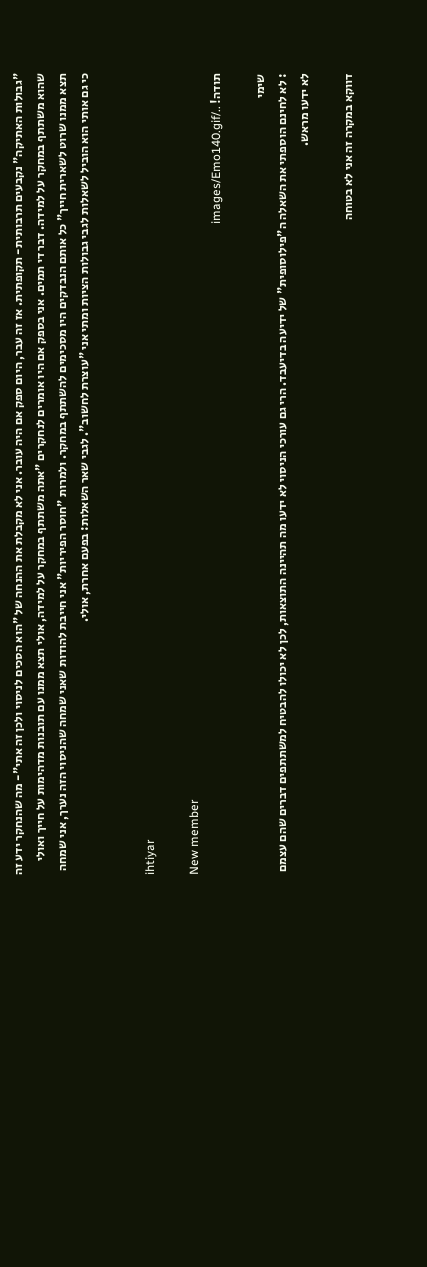"גבולות האתיקה" נקבעים תרבותית- תקופתית. אז זה עבר, היום ספק אם היה עובר. אני לא מקבלת את ההנחה של "הוא הסכים לניסוי ולכן זה אתי"- מה שהנחקר ידע זה שהוא משתתף במחקר על למידה. דבר די תמים. אני בספק אם היו אומרים לנחקרים "אתה משתתף במחקר על למידה, אולי תצא ממנו עם תובנות מדהימות על חייך ואולי תצא ממנו שרוט לשארית חייך" כל אותם הנבדקים היו מסכימים להשתתף במחקר. ולמרות "חוסר הפיריות" אני חייבת להודות שאני שמחה שהניסוי הזה נערך, אני שמחה כי גם אותי הוא הוביל לשאלות לגבי גבולות הציות ומתי אני "עוצרת לחשוב". לגבי שאר השאלות: בפעם אחרת, אולי.


ihtiyar

New member
תודה! ../images/Emo140.gif

שימי
: לא לחינם הוספתי את השאלה ה"פילוסופית" של ידיעה בדיעבד. הרי גם עורכי הניסוי לא ידעו מה תהיינה התוצאות, לכן לא יכולו להבטיח למשתתפים דברים שהם עצמם לא ידעו מראש.

דווקא במקרה זה אני לא בטוחה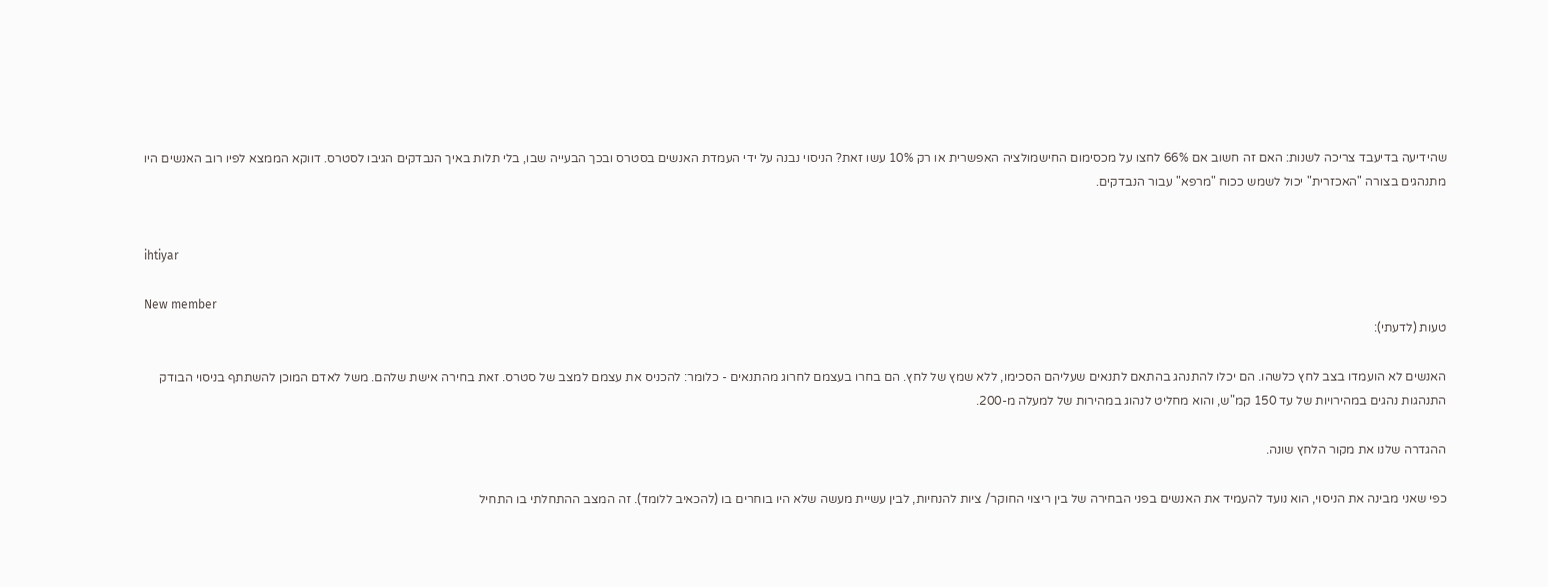שהידיעה בדיעבד צריכה לשנות: האם זה חשוב אם 66% לחצו על מכסימום החישמולציה האפשרית או רק 10% עשו זאת? הניסוי נבנה על ידי העמדת האנשים בסטרס ובכך הבעייה שבו, בלי תלות באיך הנבדקים הגיבו לסטרס. דווקא הממצא לפיו רוב האנשים היו מתנהגים בצורה "האכזרית" יכול לשמש ככוח "מרפא" עבור הנבדקים.


ihtiyar

New member
טעות (לדעתי):

האנשים לא הועמדו בצב לחץ כלשהו. הם יכלו להתנהג בהתאם לתנאים שעליהם הסכימו, ללא שמץ של לחץ. הם בחרו בעצמם לחרוג מהתנאים - כלומר: להכניס את עצמם למצב של סטרס. זאת בחירה אישת שלהם. משל לאדם המוכן להשתתף בניסוי הבודק התנהגות נהגים במהירויות של עד 150 קמ"ש, והוא מחליט לנהוג במהירות של למעלה מ-200.

ההגדרה שלנו את מקור הלחץ שונה.

כפי שאני מבינה את הניסוי, הוא נועד להעמיד את האנשים בפני הבחירה של בין ריצוי החוקר/ ציות להנחיות, לבין עשיית מעשה שלא היו בוחרים בו (להכאיב ללומד). זה המצב ההתחלתי בו התחיל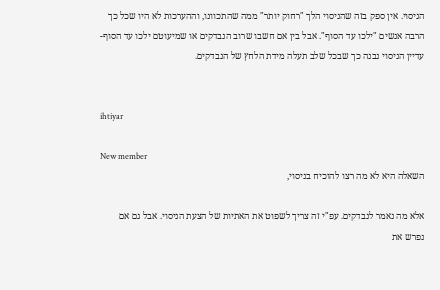הניסוי. אין ספק בזה שהניסוי הלך "רחוק יותר" ממה שהתכוונו, וההערכות לא היו שכל כך הרבה אנשים "ילכו עד הסוף". אבל בין אם חשבו שרוב הנבדקים או שמיעוטם ילכו עד הסוף- עדיין הניסוי נבנה כך שבכל שלב תעלה מידת הלחץ של הנבדקים.


ihtiyar

New member
השאלה היא לא מה רצו להוכיח בניסוי,

אלא מה נאמר לנבדקים. עפ"י זה צריך לשפוט את האתיות של הצעת הניסוי. אבל גם אם נפרש את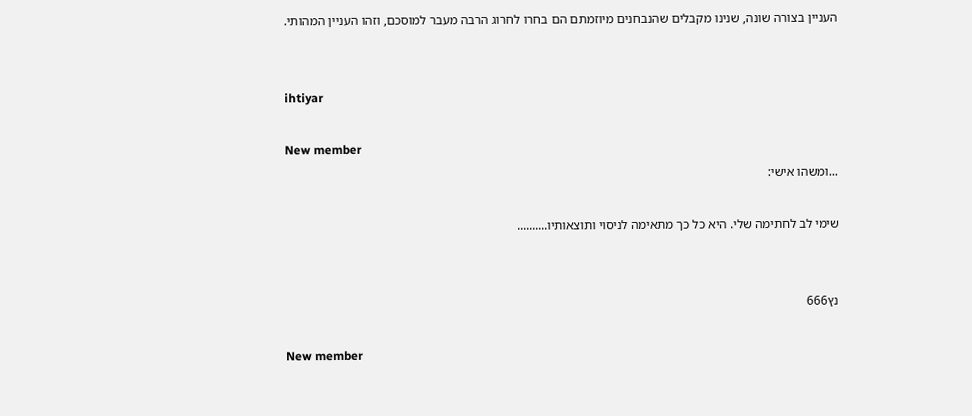העניין בצורה שונה, שנינו מקבלים שהנבחנים מיוזמתם הם בחרו לחרוג הרבה מעבר למוסכם, וזהו העניין המהותי.


ihtiyar

New member
...ומשהו אישי:

שימי לב לחתימה שלי. היא כל כך מתאימה לניסוי ותוצאותיו..........


נץ666

New member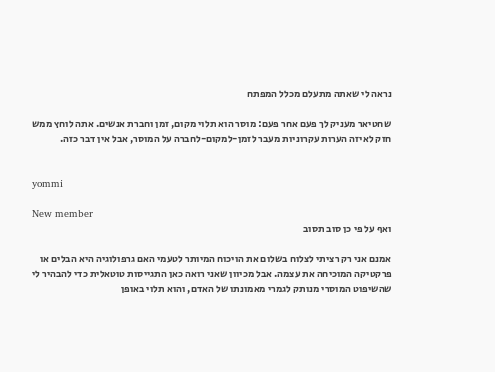נראה לי שאתה מתעלם מכלל המפתח

שחטיאר מעניק לך פעם אחר פעם: מוסר הוא תלוי מקום, זמן וחברת אנשים. אתה לוחץ ממש חזק לאיזה הערות עקרוניות מעבר לזמן-למקום-לחברה על המוסר, אבל אין דבר כזה.


yommi

New member
ואף על פי כן סוב תסוב

אמנם אני רק רציתי לצלוח בשלום את הויכוח המיותר לטעמי האם גרפולוגיה היא הבלים או פרקטיקה המוכיחה את עצמה. אבל מכיוון שאני רואה כאן התגייסות טוטאלית כדי להבהיר לי שהשיפוט המוסרי מנותק לגמרי מאמונתו של האדם, והוא תלוי באופן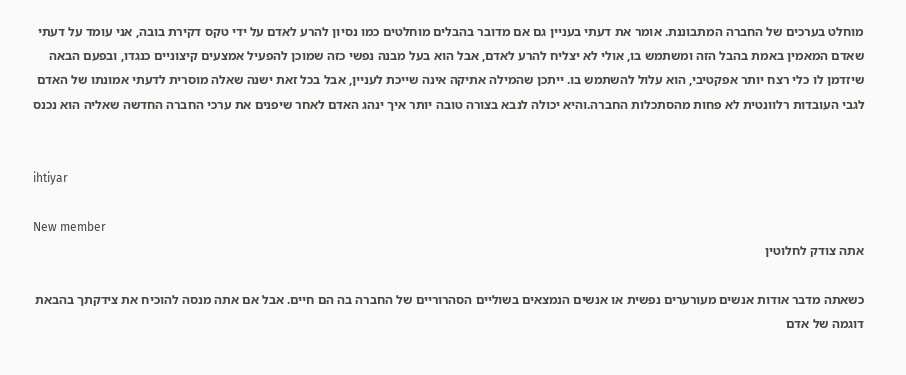מוחלט בערכים של החברה המתבוננת. אומר את דעתי בעניין גם אם מדובר בהבלים מוחלטים כמו נסיון להרע לאדם על ידי טקס דקירת בובה, אני עומד על דעתי שאדם המאמין באמת בהבל הזה ומשתמש בו, אולי לא יצליח להרע לאדם, אבל הוא בעל מבנה נפשי כזה שמוכן להפעיל אמצעים קיצוניים כנגדו, ובפעם הבאה שיזדמן לו כלי רצח יותר אפקטיבי, הוא עלול להשתמש בו. ייתכן שהמילה אתיקה אינה שייכת לעניין, אבל בכל זאת ישנה שאלה מוסרית לדעתי אמונתו של האדם לגבי העובדות רלוונטית לא פחות מהסתכלות החברה.והיא יכולה לנבא בצורה טובה יותר איך ינהג האדם לאחר שיפנים את ערכי החברה החדשה שאליה הוא נכנס


ihtiyar

New member
אתה צודק לחלוטין

כשאתה מדבר אודות אנשים מעורערים נפשית או אנשים הנמצאים בשוליים הסהרוריים של החברה בה הם חיים. אבל אם אתה מנסה להוכיח את צידקתך בהבאת דוגמה של אדם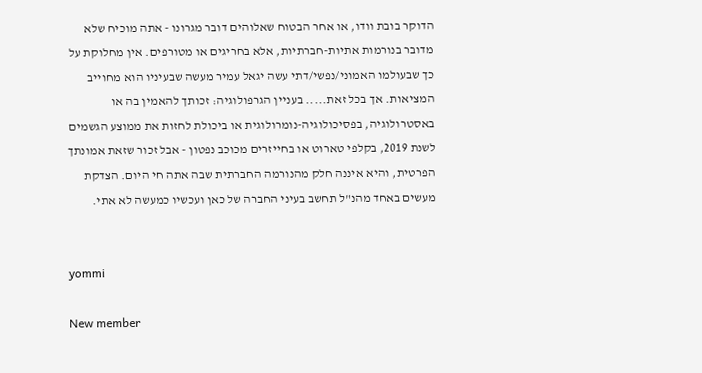הדוקר בובת וודו, או אחר הבטוח שאלוהים דובר מגרונו - אתה מוכיח שלא מדובר בנורמות אתיות-חברתיות, אלא בחריגים או מטורפים. אין מחלוקת על כך שבעולמו האמוני/נפשי/דתי עשה יגאל עמיר מעשה שבעיניו הוא מחוייב המציאות. אך בכל זאת..... בעניין הגרפולוגיה: זכותך להאמין בה או באסטרולוגיה, בפסיכולוגיה-נומרולוגית או ביכולת לחזות את ממוצע הגשמים לשנת 2019, בקלפי טארוט או בחייזרים מכוכב נפטון - אבל זכור שזאת אמונתך הפרטית, והיא איננה חלק מהנורמה החברתית שבה אתה חי היום. הצדקת מעשים באחד מהנ"ל תחשב בעיני החברה של כאן ועכשיו כמעשה לא אתי.


yommi

New member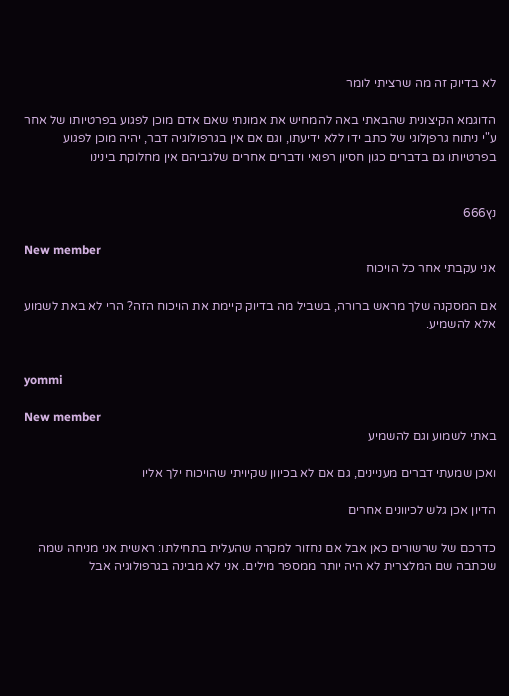לא בדיוק זה מה שרציתי לומר

הדוגמא הקיצונית שהבאתי באה להמחיש את אמונתי שאם אדם מוכן לפגוע בפרטיותו של אחר ע"י ניתוח גרפןלוגי של כתב ידו ללא ידיעתו, וגם אם אין בגרפולוגיה דבר, יהיה מוכן לפגוע בפרטיותו גם בדברים כגון חסיון רפואי ודברים אחרים שלגביהם אין מחלוקת בינינו


נץ666

New member
אני עקבתי אחר כל הויכוח

אם המסקנה שלך מראש ברורה, בשביל מה בדיוק קיימת את הויכוח הזה? הרי לא באת לשמוע אלא להשמיע.


yommi

New member
באתי לשמוע וגם להשמיע

ואכן שמעתי דברים מעניינים, גם אם לא בכיוון שקיויתי שהויכוח ילך אליו

הדיון אכן גלש לכיוונים אחרים

כדרכם של שרשורים כאן אבל אם נחזור למקרה שהעלית בתחילתו: ראשית אני מניחה שמה שכתבה שם המלצרית לא היה יותר ממספר מילים. אני לא מבינה בגרפולוגיה אבל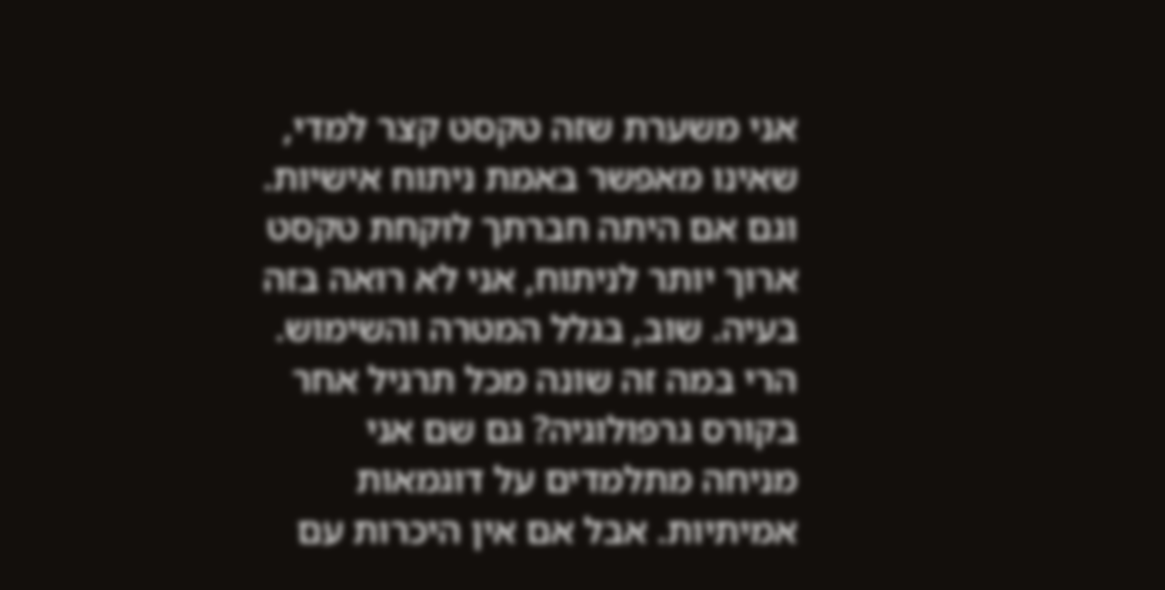אני משערת שזה טקסט קצר למדי, שאינו מאפשר באמת ניתוח אישיות. וגם אם היתה חברתך לוקחת טקסט ארוך יותר לניתוח, אני לא רואה בזה בעיה. שוב, בגלל המטרה והשימוש. הרי במה זה שונה מכל תרגיל אחר בקורס גרפולוגיה? גם שם אני מניחה מתלמדים על דוגמאות אמיתיות. אבל אם אין היכרות עם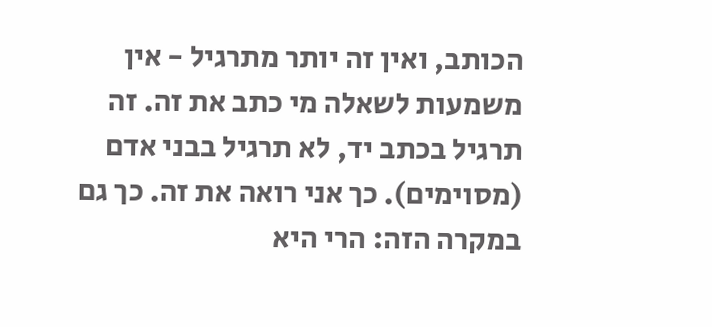הכותב, ואין זה יותר מתרגיל - אין משמעות לשאלה מי כתב את זה. זה תרגיל בכתב יד, לא תרגיל בבני אדם (מסוימים). כך אני רואה את זה. כך גם במקרה הזה: הרי היא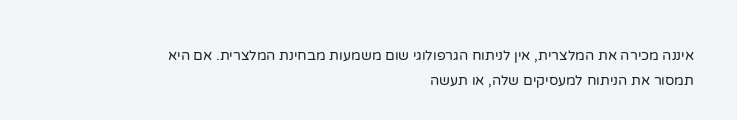איננה מכירה את המלצרית, אין לניתוח הגרפולוגי שום משמעות מבחינת המלצרית. אם היא תמסור את הניתוח למעסיקים שלה, או תעשה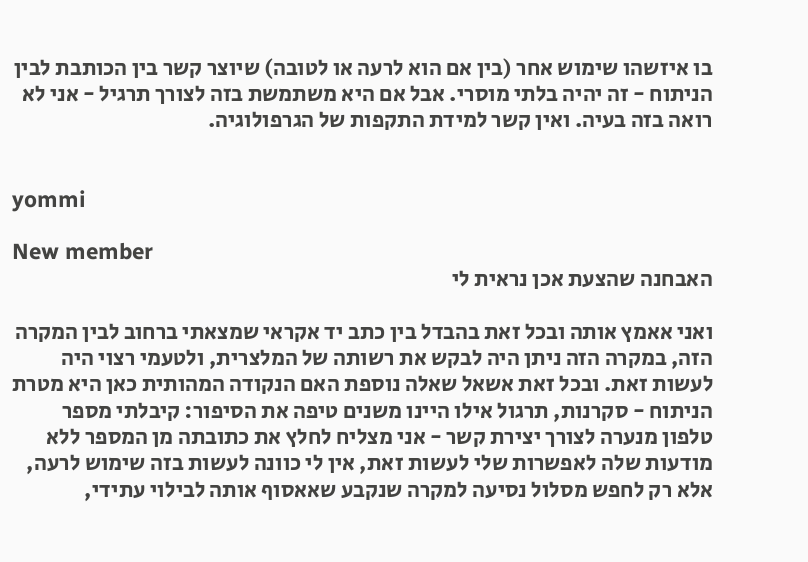בו איזשהו שימוש אחר (בין אם הוא לרעה או לטובה) שיוצר קשר בין הכותבת לבין הניתוח - זה יהיה בלתי מוסרי. אבל אם היא משתמשת בזה לצורך תרגיל - אני לא רואה בזה בעיה. ואין קשר למידת התקפות של הגרפולוגיה.


yommi

New member
האבחנה שהצעת אכן נראית לי

ואני אאמץ אותה ובכל זאת בהבדל בין כתב יד אקראי שמצאתי ברחוב לבין המקרה הזה, במקרה הזה ניתן היה לבקש את רשותה של המלצרית, ולטעמי רצוי היה לעשות זאת. ובכל זאת אשאל שאלה נוספת האם הנקודה המהותית כאן היא מטרת הניתוח - סקרנות, תרגול אילו היינו משנים טיפה את הסיפור: קיבלתי מספר טלפון מנערה לצורך יצירת קשר - אני מצליח לחלץ את כתובתה מן המספר ללא מודעות שלה לאפשרות שלי לעשות זאת, אין לי כוונה לעשות בזה שימוש לרעה, אלא רק לחפש מסלול נסיעה למקרה שנקבע שאאסוף אותה לבילוי עתידי,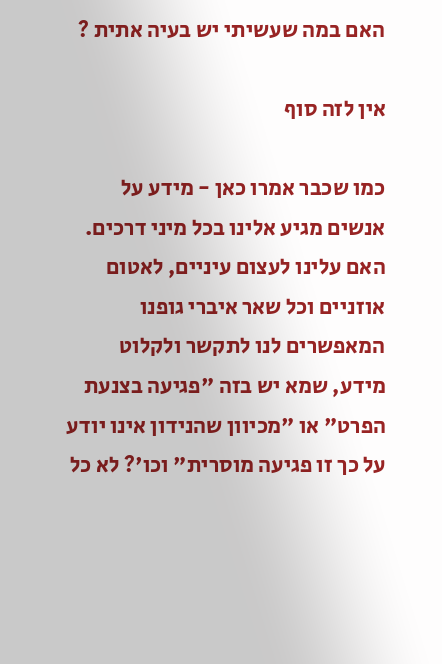האם במה שעשיתי יש בעיה אתית ?

אין לזה סוף

כמו שכבר אמרו כאן - מידע על אנשים מגיע אלינו בכל מיני דרכים. האם עלינו לעצום עיניים, לאטום אוזניים וכל שאר איברי גופנו המאפשרים לנו לתקשר ולקלוט מידע, שמא יש בזה "פגיעה בצנעת הפרט" או "מכיוון שהנידון אינו יודע על כך זו פגיעה מוסרית" וכו'? לא כל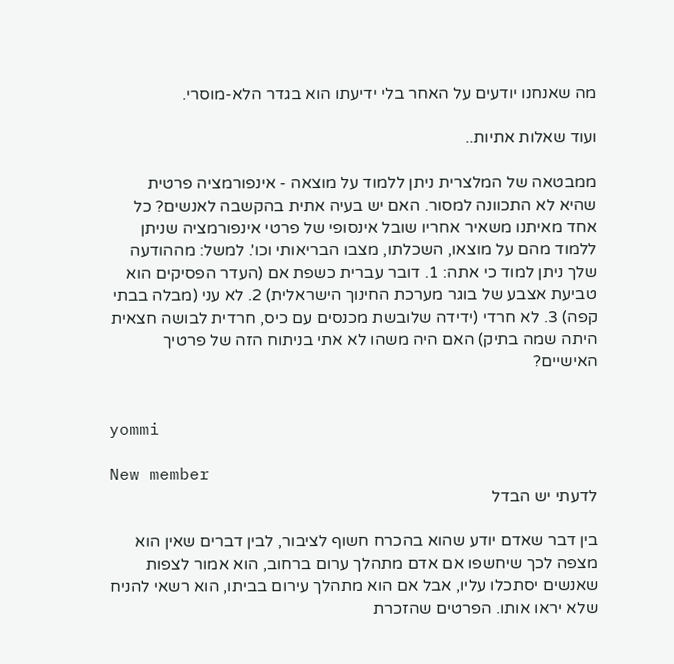מה שאנחנו יודעים על האחר בלי ידיעתו הוא בגדר הלא-מוסרי.

ועוד שאלות אתיות..

ממבטאה של המלצרית ניתן ללמוד על מוצאה - אינפורמציה פרטית שהיא לא התכוונה למסור. האם יש בעיה אתית בהקשבה לאנשים? כל אחד מאיתנו משאיר אחריו שובל אינסופי של פרטי אינפורמציה שניתן ללמוד מהם על מוצאו, השכלתו, מצבו הבריאותי וכו'. למשל: מההודעה שלך ניתן למוד כי אתה: 1. דובר עברית כשפת אם (העדר הפסיקים הוא טביעת אצבע של בוגר מערכת החינוך הישראלית) 2. לא עני (מבלה בבתי קפה) 3. לא חרדי (ידידה שלובשת מכנסים עם כיס, חרדית לבושה חצאית היתה שמה בתיק) האם היה משהו לא אתי בניתוח הזה של פרטיך האישיים?


yommi

New member
לדעתי יש הבדל

בין דבר שאדם יודע שהוא בהכרח חשוף לציבור, לבין דברים שאין הוא מצפה לכך שיחשפו אם אדם מתהלך ערום ברחוב, הוא אמור לצפות שאנשים יסתכלו עליו, אבל אם הוא מתהלך עירום בביתו, הוא רשאי להניח שלא יראו אותו. הפרטים שהזכרת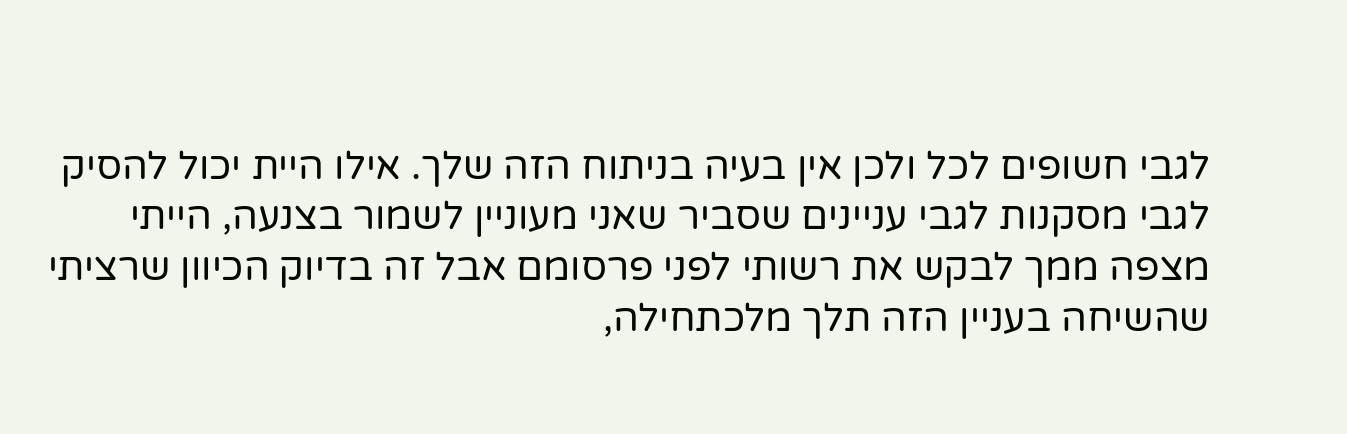לגבי חשופים לכל ולכן אין בעיה בניתוח הזה שלך. אילו היית יכול להסיק לגבי מסקנות לגבי עניינים שסביר שאני מעוניין לשמור בצנעה, הייתי מצפה ממך לבקש את רשותי לפני פרסומם אבל זה בדיוק הכיוון שרציתי שהשיחה בעניין הזה תלך מלכתחילה,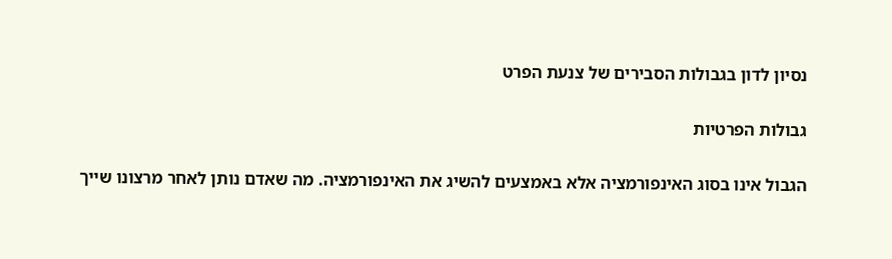נסיון לדון בגבולות הסבירים של צנעת הפרט

גבולות הפרטיות

הגבול אינו בסוג האינפורמציה אלא באמצעים להשיג את האינפורמציה. מה שאדם נותן לאחר מרצונו שייך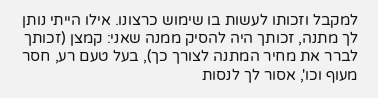למקבל וזכותו לעשות בו שימוש כרצונו. אילו הייתי נותן לך מתנה, זכותך היה להסיק ממנה שאני: קמצן (זכותך לברר את מחיר המתנה לצורך כך), בעל טעם רע, חסר מעוף וכו', אסור לך לנסות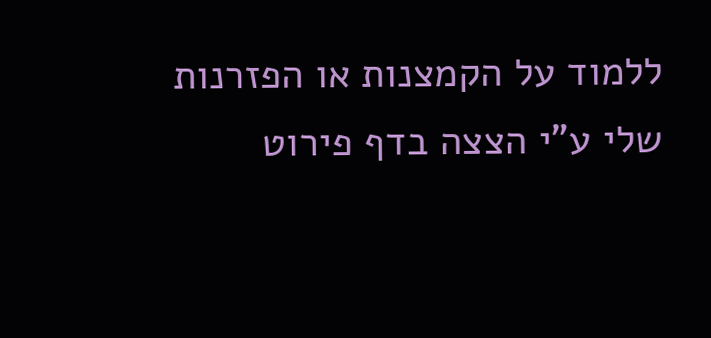ללמוד על הקמצנות או הפזרנות שלי ע"י הצצה בדף פירוט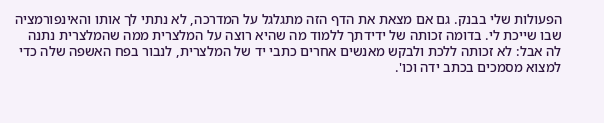הפעולות שלי בבנק. גם אם מצאת את הדף הזה מתגלגל על המדרכה, לא נתתי לך אותו והאינפורמציה שבו שייכת לי. בדומה זכותה של ידידתך ללמוד מה שהיא רוצה על המלצרית ממה שהמלצרית נתנה לה אבל: לא זכותה ללכת ולבקש מאנשים אחרים כתבי יד של המלצרית, לנבור בפח האשפה שלה כדי למצוא מסמכים בכתב ידה וכו'.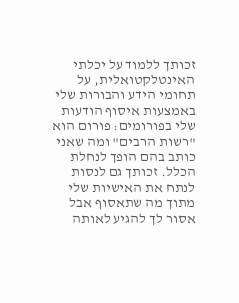זכותך ללמוד על יכלתי האינטלקטואלית, על תחומי הידע והבורות שלי באמצעות איסוף הודעות שלי בפורומים: פורום הוא "רשות הרבים" ומה שאני כותב בהם הופך לנחלת הכלל. זכותך גם לנסות לנתח את האישיות שלי מתוך מה שתאסוף אבל אסור לך להגיע לאותה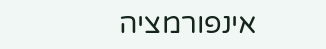אינפורמציה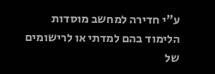ע"י חדירה למחשב מוסדות הלימוד בהם למדתי או לרישומים של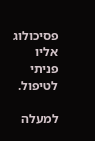פסיכולוג אליו פניתי לטיפול.

למעלה